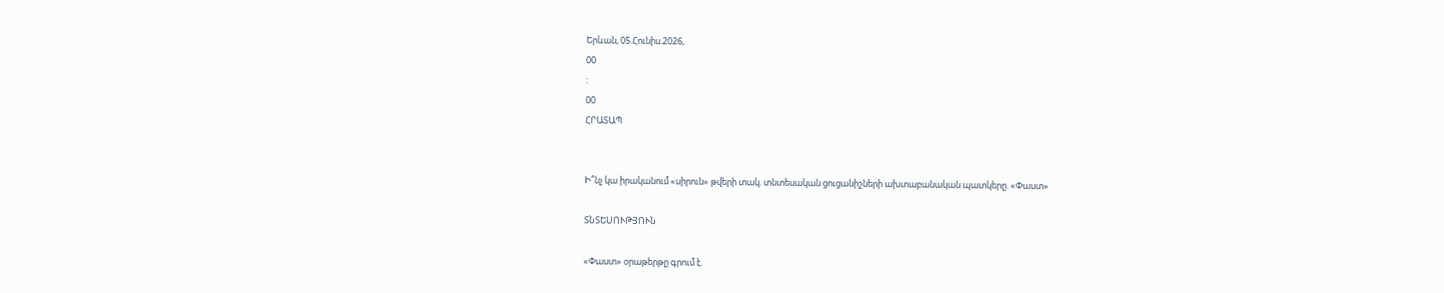Երևան, 05.Հունիս.2026,
00
:
00
ՀՐԱՏԱՊ


Ի՞նչ կա իրականում «սիրուն» թվերի տակ. տնտեսական ցուցանիշների ախտաբանական պատկերը. «Փաստ»

ՏՆՏԵՍՈՒԹՅՈՒՆ

«Փաստ» օրաթերթը գրում է.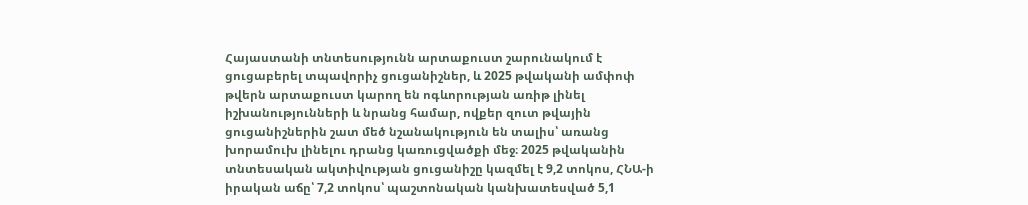Հայաստանի տնտեսությունն արտաքուստ շարունակում է ցուցաբերել տպավորիչ ցուցանիշներ, և 2025 թվականի ամփոփ թվերն արտաքուստ կարող են ոգևորության առիթ լինել իշխանությունների և նրանց համար, ովքեր զուտ թվային ցուցանիշներին շատ մեծ նշանակություն են տալիս՝ առանց խորամուխ լինելու դրանց կառուցվածքի մեջ։ 2025 թվականին տնտեսական ակտիվության ցուցանիշը կազմել է 9,2 տոկոս, ՀՆԱ-ի իրական աճը՝ 7,2 տոկոս՝ պաշտոնական կանխատեսված 5,1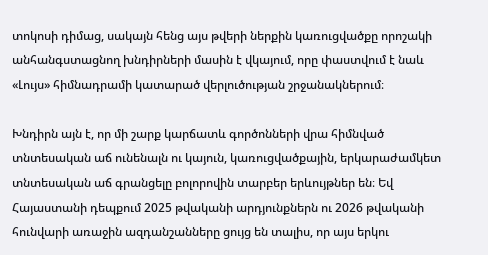տոկոսի դիմաց, սակայն հենց այս թվերի ներքին կառուցվածքը որոշակի անհանգստացնող խնդիրների մասին է վկայում, որը փաստվում է նաև «Լույս» հիմնադրամի կատարած վերլուծության շրջանակներում։

Խնդիրն այն է, որ մի շարք կարճատև գործոնների վրա հիմնված տնտեսական աճ ունենալն ու կայուն, կառուցվածքային, երկարաժամկետ տնտեսական աճ գրանցելը բոլորովին տարբեր երևույթներ են։ Եվ Հայաստանի դեպքում 2025 թվականի արդյունքներն ու 2026 թվականի հունվարի առաջին ազդանշանները ցույց են տալիս, որ այս երկու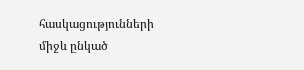հասկացությունների միջև ընկած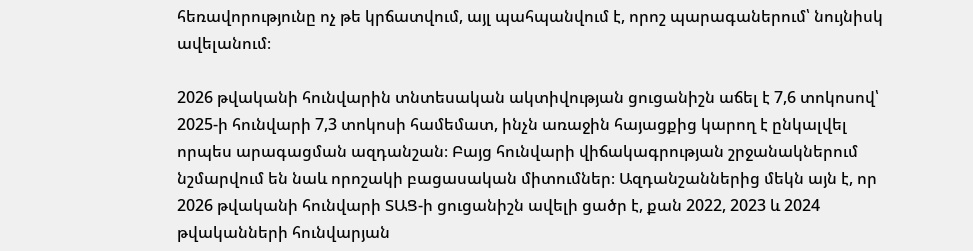հեռավորությունը ոչ թե կրճատվում, այլ պահպանվում է, որոշ պարագաներում՝ նույնիսկ ավելանում։

2026 թվականի հունվարին տնտեսական ակտիվության ցուցանիշն աճել է 7,6 տոկոսով՝ 2025-ի հունվարի 7,3 տոկոսի համեմատ, ինչն առաջին հայացքից կարող է ընկալվել որպես արագացման ազդանշան։ Բայց հունվարի վիճակագրության շրջանակներում նշմարվում են նաև որոշակի բացասական միտումներ։ Ազդանշաններից մեկն այն է, որ 2026 թվականի հունվարի ՏԱՑ-ի ցուցանիշն ավելի ցածր է, քան 2022, 2023 և 2024 թվականների հունվարյան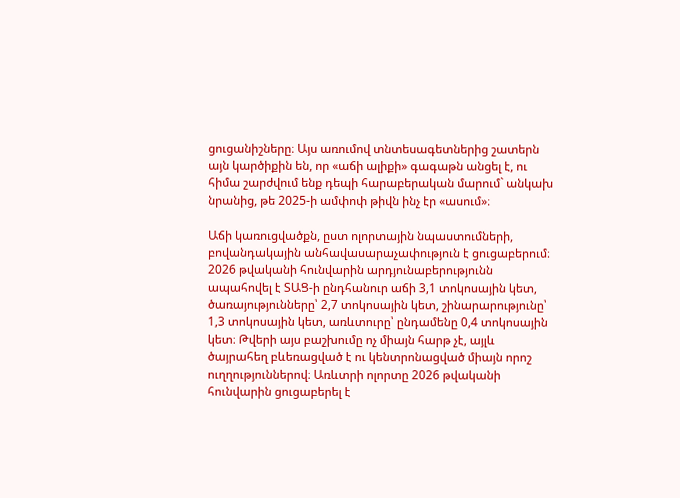ցուցանիշները։ Այս առումով տնտեսագետներից շատերն այն կարծիքին են, որ «աճի ալիքի» գագաթն անցել է, ու հիմա շարժվում ենք դեպի հարաբերական մարում` անկախ նրանից, թե 2025-ի ամփոփ թիվն ինչ էր «ասում»։

Աճի կառուցվածքն, ըստ ոլորտային նպաստումների, բովանդակային անհավասարաչափություն է ցուցաբերում։ 2026 թվականի հունվարին արդյունաբերությունն ապահովել է ՏԱՑ-ի ընդհանուր աճի 3,1 տոկոսային կետ, ծառայությունները՝ 2,7 տոկոսային կետ, շինարարությունը՝ 1,3 տոկոսային կետ, առևտուրը՝ ընդամենը 0,4 տոկոսային կետ։ Թվերի այս բաշխումը ոչ միայն հարթ չէ, այլև ծայրահեղ բևեռացված է ու կենտրոնացված միայն որոշ ուղղություններով։ Առևտրի ոլորտը 2026 թվականի հունվարին ցուցաբերել է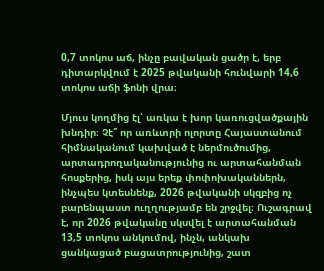0,7 տոկոս աճ, ինչը բավական ցածր է, երբ դիտարկվում է 2025 թվականի հունվարի 14,6 տոկոս աճի ֆոնի վրա։

Մյուս կողմից էլ՝ առկա է խոր կառուցվածքային խնդիր։ Չէ՞ որ առևտրի ոլորտը Հայաստանում հիմնականում կախված է ներմուծումից, արտադրողականությունից ու արտահանման հոսքերից, իսկ այս երեք փոփոխականներն, ինչպես կտեսնենք, 2026 թվականի սկզբից ոչ բարենպաստ ուղղությամբ են շրջվել։ Ուշագրավ է, որ 2026 թվականը սկսվել է արտահանման 13,5 տոկոս անկումով, ինչն, անկախ ցանկացած բացատրությունից, շատ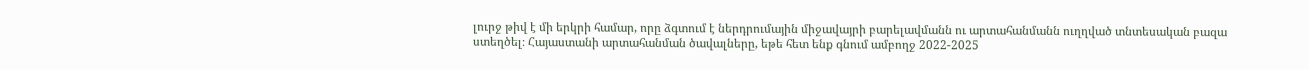լուրջ թիվ է մի երկրի համար, որը ձգտում է ներդրումային միջավայրի բարելավմանն ու արտահանմանն ուղղված տնտեսական բազա ստեղծել։ Հայաստանի արտահանման ծավալները, եթե հետ ենք գնում ամբողջ 2022-2025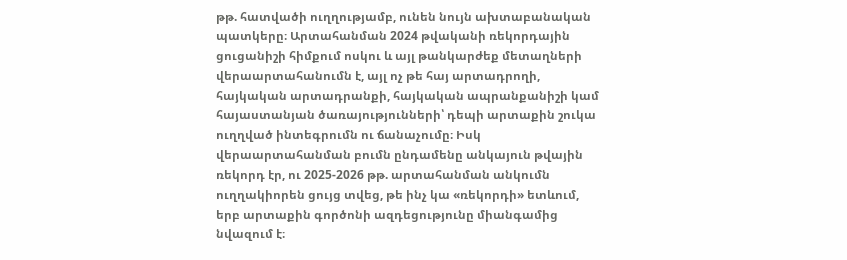թթ. հատվածի ուղղությամբ, ունեն նույն ախտաբանական պատկերը։ Արտահանման 2024 թվականի ռեկորդային ցուցանիշի հիմքում ոսկու և այլ թանկարժեք մետաղների վերաարտահանումն է, այլ ոչ թե հայ արտադրողի, հայկական արտադրանքի, հայկական ապրանքանիշի կամ հայաստանյան ծառայությունների՝ դեպի արտաքին շուկա ուղղված ինտեգրումն ու ճանաչումը։ Իսկ վերաարտահանման բումն ընդամենը անկայուն թվային ռեկորդ էր, ու 2025-2026 թթ. արտահանման անկումն ուղղակիորեն ցույց տվեց, թե ինչ կա «ռեկորդի» ետևում, երբ արտաքին գործոնի ազդեցությունը միանգամից նվազում է։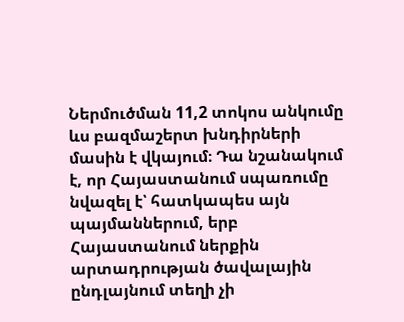Ներմուծման 11,2 տոկոս անկումը ևս բազմաշերտ խնդիրների մասին է վկայում։ Դա նշանակում է, որ Հայաստանում սպառումը նվազել է՝ հատկապես այն պայմաններում, երբ Հայաստանում ներքին արտադրության ծավալային ընդլայնում տեղի չի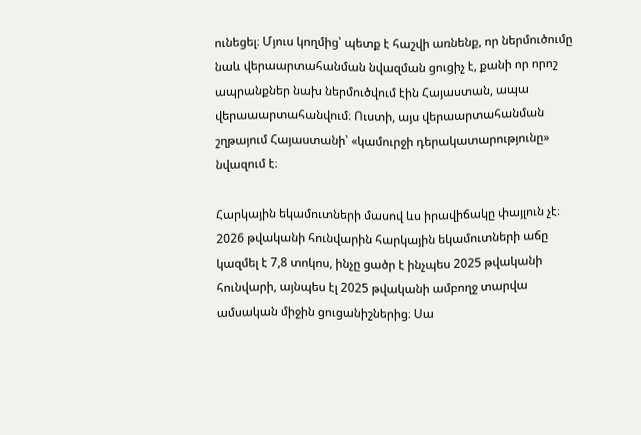ունեցել։ Մյուս կողմից՝ պետք է հաշվի առնենք, որ ներմուծումը նաև վերաարտահանման նվազման ցուցիչ է, քանի որ որոշ ապրանքներ նախ ներմուծվում էին Հայաստան, ապա վերաաարտահանվում։ Ուստի, այս վերաարտահանման շղթայում Հայաստանի՝ «կամուրջի դերակատարությունը» նվազում է։

Հարկային եկամուտների մասով ևս իրավիճակը փայլուն չէ։ 2026 թվականի հունվարին հարկային եկամուտների աճը կազմել է 7,8 տոկոս, ինչը ցածր է ինչպես 2025 թվականի հունվարի, այնպես էլ 2025 թվականի ամբողջ տարվա ամսական միջին ցուցանիշներից։ Սա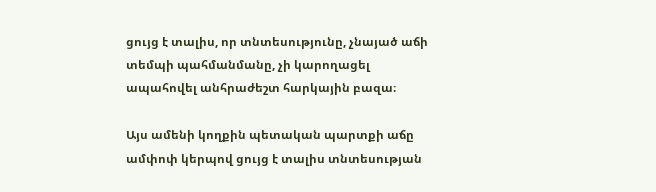ցույց է տալիս, որ տնտեսությունը, չնայած աճի տեմպի պահմանմանը, չի կարողացել ապահովել անհրաժեշտ հարկային բազա։

Այս ամենի կողքին պետական պարտքի աճը ամփոփ կերպով ցույց է տալիս տնտեսության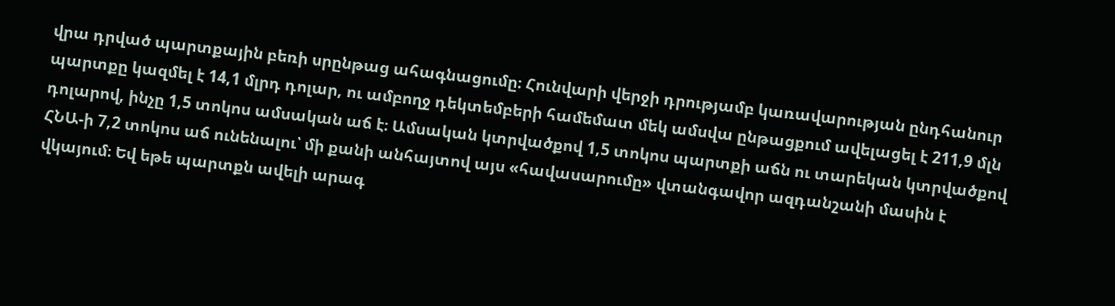վրա դրված պարտքային բեռի սրընթաց ահագնացումը։ Հունվարի վերջի դրությամբ կառավարության ընդհանուր պարտքը կազմել է 14,1 մլրդ դոլար, ու ամբողջ դեկտեմբերի համեմատ մեկ ամսվա ընթացքում ավելացել է 211,9 մլն դոլարով, ինչը 1,5 տոկոս ամսական աճ է։ Ամսական կտրվածքով 1,5 տոկոս պարտքի աճն ու տարեկան կտրվածքով ՀՆԱ-ի 7,2 տոկոս աճ ունենալու՝ մի քանի անհայտով այս «հավասարումը» վտանգավոր ազդանշանի մասին է վկայում։ Եվ եթե պարտքն ավելի արագ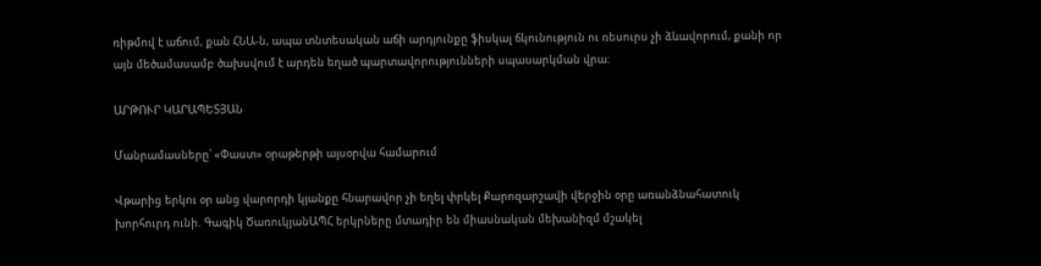ռիթմով է աճում, քան ՀՆԱ-ն, ապա տնտեսական աճի արդյունքը ֆիսկալ ճկունություն ու ռեսուրս չի ձևավորում, քանի որ այն մեծամասամբ ծախսվում է արդեն եղած պարտավորությունների սպասարկման վրա։

ԱՐԹՈՒՐ ԿԱՐԱՊԵՏՅԱՆ

Մանրամասները՝ «Փաստ» օրաթերթի այսօրվա համարում

Վթարից երկու օր անց վարորդի կյանքը հնարավոր չի եղել փրկել Քարոզարշավի վերջին օրը առանձնահատուկ խորհուրդ ունի. Գագիկ ԾառուկյանԱՊՀ երկրները մտադիր են միասնական մեխանիզմ մշակել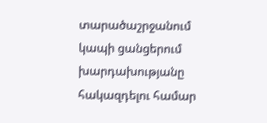տարածաշրջանում կապի ցանցերում խարդախությանը հակազդելու համար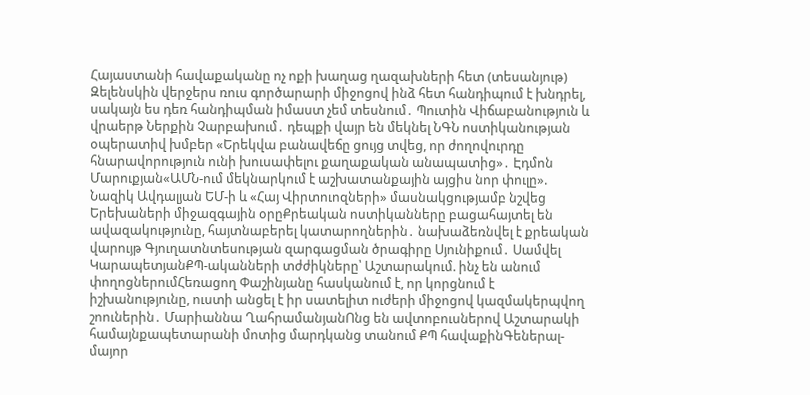Հայաստանի հավաքականը ոչ ոքի խաղաց ղազախների հետ (տեսանյութ) Զելենսկին վերջերս ռուս գործարարի միջոցով ինձ հետ հանդիպում է խնդրել, սակայն ես դեռ հանդիպման իմաստ չեմ տեսնում․ Պուտին Վիճաբանություն և վրաերթ Ներքին Չարբախում․ դեպքի վայր են մեկնել ՆԳՆ ոստիկանության օպերատիվ խմբեր «Երեկվա բանավեճը ցույց տվեց, որ ժողովուրդը հնարավորություն ունի խուսափելու քաղաքական անապատից»․ Էդմոն Մարուքյան«ԱՄՆ-ում մեկնարկում է աշխատանքային այցիս նոր փուլը». Նազիկ Ավդալյան ԵՄ-ի և «Հայ Վիրտուոզների» մասնակցությամբ նշվեց Երեխաների միջազգային օրըՔրեական ոստիկանները բացահայտել են ավազակությունը, հայտնաբերել կատարողներին․ նախաձեռնվել է քրեական վարույթ Գյուղատնտեսության զարգացման ծրագիրը Սյունիքում․ Սամվել ԿարապետյանՔՊ-ականների տժժիկները՝ Աշտարակում. ինչ են անում փողոցներումՀեռացող Փաշինյանը հասկանում է, որ կորցնում է իշխանությունը, ուստի անցել է իր սատելիտ ուժերի միջոցով կազմակերպվող շոուներին․ Մարիաննա ՂահրամանյանՈնց են ավտոբուսներով Աշտարակի համայնքապետարանի մոտից մարդկանց տանում ՔՊ հավաքինԳեներալ-մայոր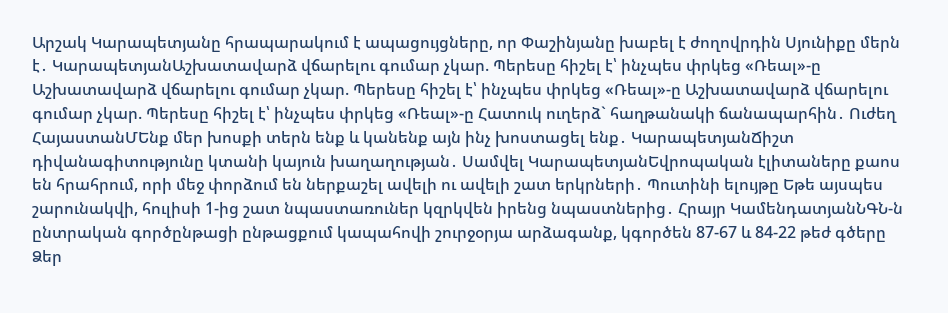Արշակ Կարապետյանը հրապարակում է ապացույցները, որ Փաշինյանը խաբել է ժողովրդին Սյունիքը մերն է․ ԿարապետյանԱշխատավարձ վճարելու գումար չկար. Պերեսը հիշել է՝ ինչպես փրկեց «Ռեալ»-ը Աշխատավարձ վճարելու գումար չկար. Պերեսը հիշել է՝ ինչպես փրկեց «Ռեալ»-ը Աշխատավարձ վճարելու գումար չկար. Պերեսը հիշել է՝ ինչպես փրկեց «Ռեալ»-ը Հատուկ ուղերձ` հաղթանակի ճանապարհին․ Ուժեղ ՀայաստանՄԵնք մեր խոսքի տերն ենք և կանենք այն ինչ խոստացել ենք․ ԿարապետյանՃիշտ դիվանագիտությունը կտանի կայուն խաղաղության․ Սամվել ԿարապետյանԵվրոպական էլիտաները քաոս են հրահրում, որի մեջ փորձում են ներքաշել ավելի ու ավելի շատ երկրների․ Պուտինի ելույթը Եթե այսպես շարունակվի, հուլիսի 1-ից շատ նպաստառուներ կզրկվեն իրենց նպաստներից․ Հրայր ԿամենդատյանՆԳՆ-ն ընտրական գործընթացի ընթացքում կապահովի շուրջօրյա արձագանք, կգործեն 87-67 և 84-22 թեժ գծերը Ձեր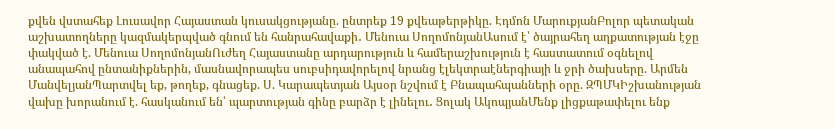քվեն վստահեք Լուսավոր Հայաստան կուսակցությանը. ընտրեք 19 քվեաթերթիկը. Էդմոն ՄարուքյանԲոլոր պետական աշխատողները կազմակերպված գնում են հանրահավաքի․ Մենուա ՍողոմոնյանԱսում է՝ ծայրահեղ աղքատության էջը փակված է. Մենուա ՍողոմոնյանՈւժեղ Հայաստանը արդարություն և համերաշխություն է հաստատում օգնելով անապահով ընտանիքներին, մասնավորապես սուբսիդավորելով նրանց էլեկտրաէներգիայի և ջրի ծախսերը. Արմեն ՄանվելյանՊարտվել եք, թողեք, գնացեք. Ս. Կարապետյան Այսօր նշվում է Բնապահպանների օրը. ԶՊՄԿԻշխանության վախը խորանում է. հասկանում են՝ պարտության գինը բարձր է լինելու․ Ցոլակ ԱկոպյանՄենք լիցքաթափելու ենք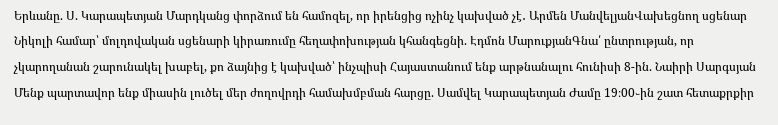Երևանը. Ս. Կարապետյան Մարդկանց փորձում են համոզել, որ իրենցից ոչինչ կախված չէ․ Արմեն ՄանվելյանՎախեցնող սցենար Նիկոլի համար՝ մոլդովական սցենարի կիրառումը հեղափոխության կհանգեցնի. Էդմոն ՄարուքյանԳնա՛ ընտրության, որ չկարողանան շարունակել խաբել, քո ձայնից է կախված՝ ինչպիսի Հայաստանում ենք արթնանալու հունիսի 8-ին. Նաիրի Սարգսյան Մենք պարտավոր ենք միասին լուծել մեր ժողովրդի համախմբման հարցը. Սամվել Կարապետյան Ժամը 19։00֊ին շատ հետաքրքիր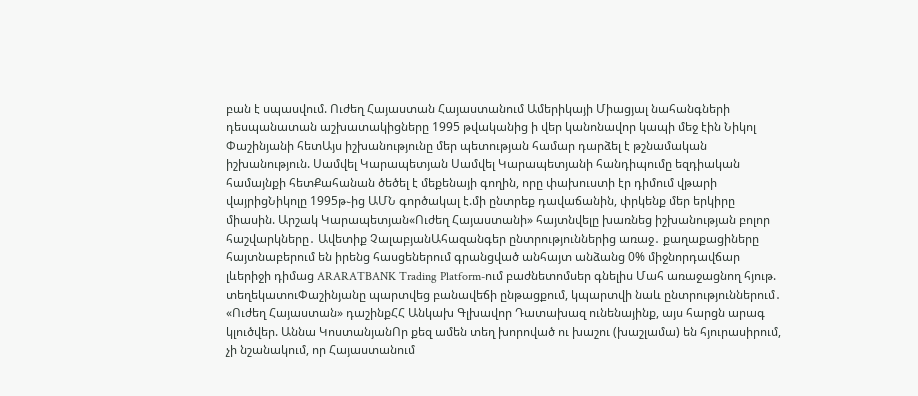բան է սպասվում. Ուժեղ Հայաստան Հայաստանում Ամերիկայի Միացյալ նահանգների դեսպանատան աշխատակիցները 1995 թվականից ի վեր կանոնավոր կապի մեջ էին Նիկոլ Փաշինյանի հետԱյս իշխանությունը մեր պետության համար դարձել է թշնամական իշխանություն. Սամվել Կարապետյան Սամվել Կարապետյանի հանդիպումը եզդիական համայնքի հետՔահանան ծեծել է մեքենայի գողին, որը փախուստի էր դիմում վթարի վայրիցՆիկոլը 1995թ֊ից ԱՄՆ գործակալ է.մի ընտրեք դավաճանին, փրկենք մեր երկիրը միասին. Արշակ Կարապետյան«Ուժեղ Հայաստանի» հայտնվելը խառնեց իշխանության բոլոր հաշվարկները․ Ավետիք ՉալաբյանԱհազանգեր ընտրություններից առաջ․ քաղաքացիները հայտնաբերում են իրենց հասցեներում գրանցված անհայտ անձանց 0% միջնորդավճար լևերիջի դիմաց ARARATBANK Trading Platform-ում բաժնետոմսեր գնելիս Մահ առաջացնող հյութ. տեղեկատուՓաշինյանը պարտվեց բանավեճի ընթացքում, կպարտվի նաև ընտրություններում․ «Ուժեղ Հայաստան» դաշինքՀՀ Անկախ Գլխավոր Դատախազ ունենայինք, այս հարցն արագ կլուծվեր. Աննա ԿոստանյանՈր քեզ ամեն տեղ խորոված ու խաշու (խաշլամա) են հյուրասիրում, չի նշանակում, որ Հայաստանում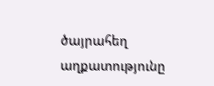ծայրահեղ աղքատությունը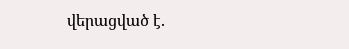վերացված է.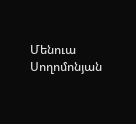Մենուա Սողոմոնյան